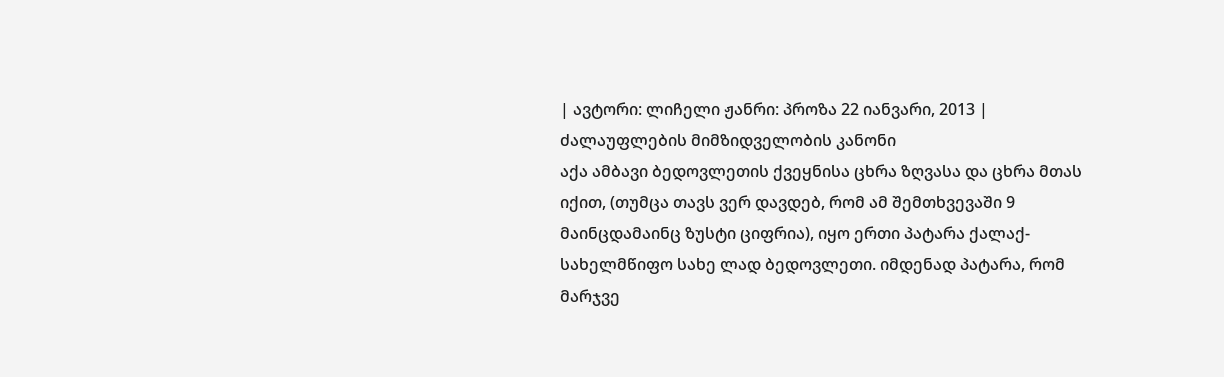| ავტორი: ლიჩელი ჟანრი: პროზა 22 იანვარი, 2013 |
ძალაუფლების მიმზიდველობის კანონი
აქა ამბავი ბედოვლეთის ქვეყნისა ცხრა ზღვასა და ცხრა მთას იქით, (თუმცა თავს ვერ დავდებ, რომ ამ შემთხვევაში 9 მაინცდამაინც ზუსტი ციფრია), იყო ერთი პატარა ქალაქ-სახელმწიფო სახე ლად ბედოვლეთი. იმდენად პატარა, რომ მარჯვე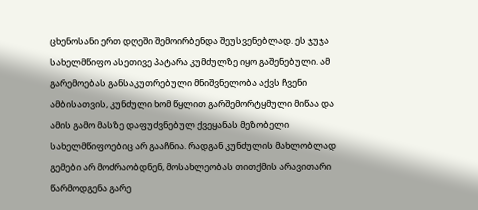ცხენოსანი ერთ დღეში შემოირბენდა შეუსვენებლად. ეს ჯუჯა სახელმწიფო ასეთივე პატარა კუმძულზე იყო გაშენებული. ამ გარემოებას განსაკუთრებული მნიშვნელობა აქვს ჩვენი ამბისათვის, კუნძული ხომ წყლით გარშემორტყმული მიწაა და ამის გამო მასზე დაფუძვნებულ ქვეყანას მეზობელი სახელმწიფოებიც არ გააჩნია. რადგან კუნძულის მახლობლად გემები არ მოძრაობდნენ, მოსახლეობას თითქმის არავითარი წარმოდგენა გარე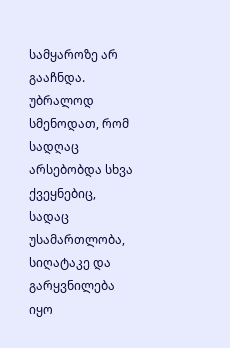სამყაროზე არ გააჩნდა. უბრალოდ სმენოდათ, რომ სადღაც არსებობდა სხვა ქვეყნებიც, სადაც უსამართლობა, სიღატაკე და გარყვნილება იყო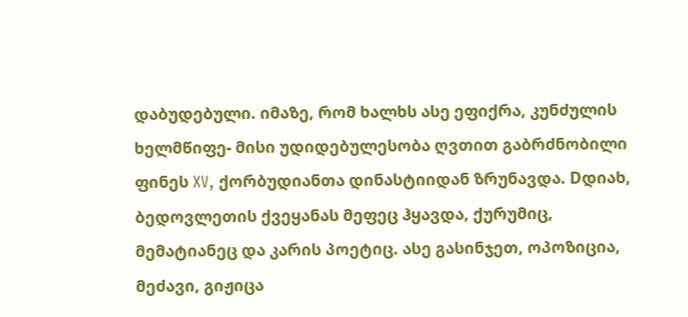დაბუდებული. იმაზე, რომ ხალხს ასე ეფიქრა, კუნძულის ხელმწიფე- მისი უდიდებულესობა ღვთით გაბრძნობილი ფინეს XV, ქორბუდიანთა დინასტიიდან ზრუნავდა. Dდიახ, ბედოვლეთის ქვეყანას მეფეც ჰყავდა, ქურუმიც, მემატიანეც და კარის პოეტიც. ასე გასინჯეთ, ოპოზიცია, მეძავი, გიჟიცა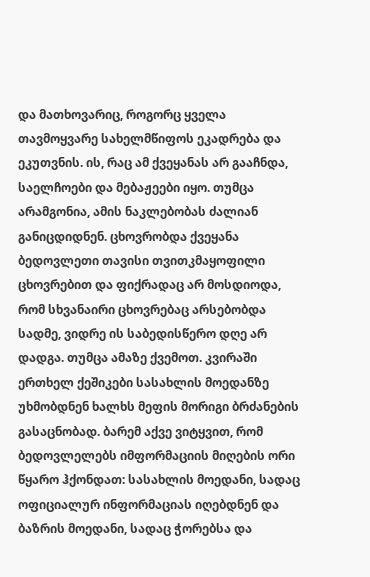და მათხოვარიც, როგორც ყველა თავმოყვარე სახელმწიფოს ეკადრება და ეკუთვნის. ის, რაც ამ ქვეყანას არ გააჩნდა, საელჩოები და მებაჟეები იყო. თუმცა არამგონია, ამის ნაკლებობას ძალიან განიცდიდნენ. ცხოვრობდა ქვეყანა ბედოვლეთი თავისი თვითკმაყოფილი ცხოვრებით და ფიქრადაც არ მოსდიოდა, რომ სხვანაირი ცხოვრებაც არსებობდა სადმე, ვიდრე ის საბედისწერო დღე არ დადგა. თუმცა ამაზე ქვემოთ. კვირაში ერთხელ ქეშიკები სასახლის მოედანზე უხმობდნენ ხალხს მეფის მორიგი ბრძანების გასაცნობად. ბარემ აქვე ვიტყვით, რომ ბედოვლელებს იმფორმაციის მიღების ორი წყარო ჰქონდათ: სასახლის მოედანი, სადაც ოფიციალურ ინფორმაციას იღებდნენ და ბაზრის მოედანი, სადაც ჭორებსა და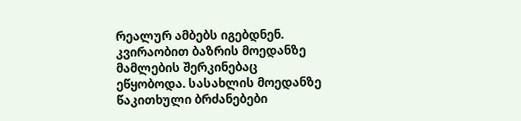რეალურ ამბებს იგებდნენ. კვირაობით ბაზრის მოედანზე მამლების შერკინებაც ეწყობოდა. სასახლის მოედანზე წაკითხული ბრძანებები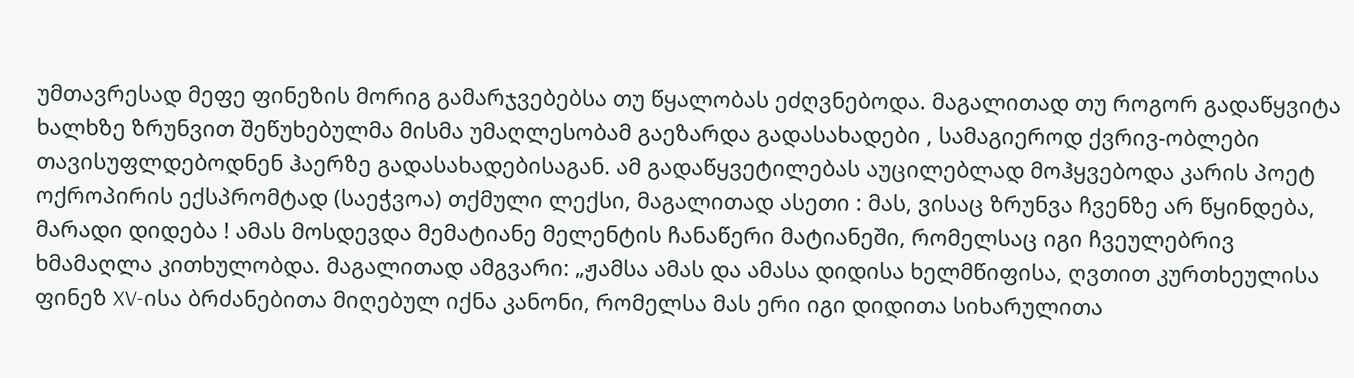უმთავრესად მეფე ფინეზის მორიგ გამარჯვებებსა თუ წყალობას ეძღვნებოდა. მაგალითად თუ როგორ გადაწყვიტა ხალხზე ზრუნვით შეწუხებულმა მისმა უმაღლესობამ გაეზარდა გადასახადები , სამაგიეროდ ქვრივ-ობლები თავისუფლდებოდნენ ჰაერზე გადასახადებისაგან. ამ გადაწყვეტილებას აუცილებლად მოჰყვებოდა კარის პოეტ ოქროპირის ექსპრომტად (საეჭვოა) თქმული ლექსი, მაგალითად ასეთი : მას, ვისაც ზრუნვა ჩვენზე არ წყინდება, მარადი დიდება ! ამას მოსდევდა მემატიანე მელენტის ჩანაწერი მატიანეში, რომელსაც იგი ჩვეულებრივ ხმამაღლა კითხულობდა. მაგალითად ამგვარი: „ჟამსა ამას და ამასა დიდისა ხელმწიფისა, ღვთით კურთხეულისა ფინეზ XV-ისა ბრძანებითა მიღებულ იქნა კანონი, რომელსა მას ერი იგი დიდითა სიხარულითა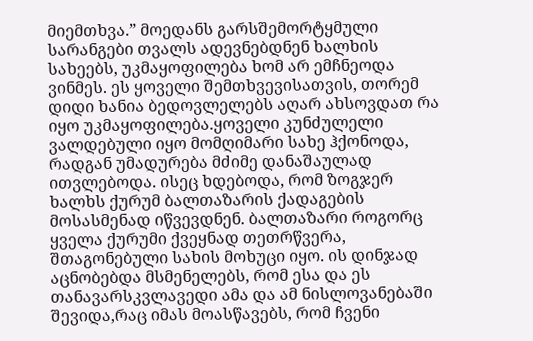მიემთხვა.” მოედანს გარსშემორტყმული სარანგები თვალს ადევნებდნენ ხალხის სახეებს, უკმაყოფილება ხომ არ ემჩნეოდა ვინმეს. ეს ყოველი შემთხვევისათვის, თორემ დიდი ხანია ბედოვლელებს აღარ ახსოვდათ რა იყო უკმაყოფილება.ყოველი კუნძულელი ვალდებული იყო მომღიმარი სახე ჰქონოდა, რადგან უმადურება მძიმე დანაშაულად ითვლებოდა. ისეც ხდებოდა, რომ ზოგჯერ ხალხს ქურუმ ბალთაზარის ქადაგების მოსასმენად იწვევდნენ. ბალთაზარი როგორც ყველა ქურუმი ქვეყნად თეთრწვერა, შთაგონებული სახის მოხუცი იყო. ის დინჯად აცნობებდა მსმენელებს, რომ ესა და ეს თანავარსკვლავედი ამა და ამ ნისლოვანებაში შევიდა,რაც იმას მოასწავებს, რომ ჩვენი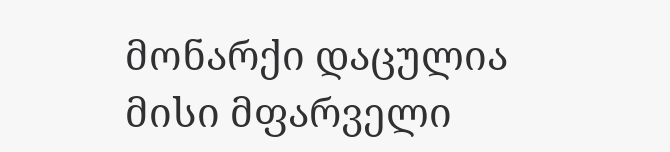მონარქი დაცულია მისი მფარველი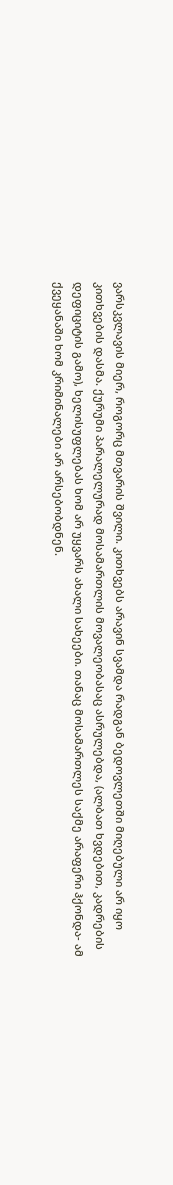ვარსკვლავის მიერ, როგორც მთვარის შვილი. კითხვებს არავინ სვამდა რადგან ბედოვლეთში მიღებული არ იყო კითხვების დასმა. ქურუმი პარალელურად მოსამართლის მოვალეობასაც ასრულებდა, (ალბათ ხვდებით, კადრების დეფიციტის გამო), ხელისუფლებას ხომ არ უყვარს ახალი სახეები. თანაც მოსამართლეს საქმე არაფერი ჰქონდა- ამ ქვეყანაში ხომ კრიმინალები არ არსებობდნენ.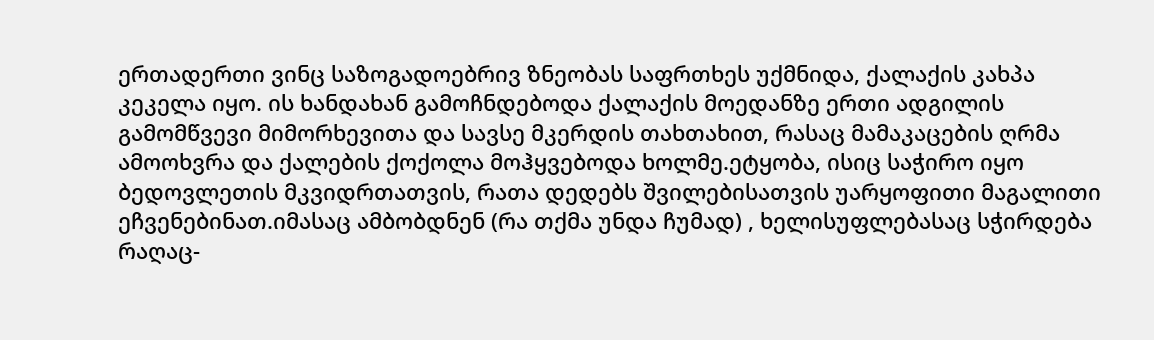ერთადერთი ვინც საზოგადოებრივ ზნეობას საფრთხეს უქმნიდა, ქალაქის კახპა კეკელა იყო. ის ხანდახან გამოჩნდებოდა ქალაქის მოედანზე ერთი ადგილის გამომწვევი მიმორხევითა და სავსე მკერდის თახთახით, რასაც მამაკაცების ღრმა ამოოხვრა და ქალების ქოქოლა მოჰყვებოდა ხოლმე.ეტყობა, ისიც საჭირო იყო ბედოვლეთის მკვიდრთათვის, რათა დედებს შვილებისათვის უარყოფითი მაგალითი ეჩვენებინათ.იმასაც ამბობდნენ (რა თქმა უნდა ჩუმად) , ხელისუფლებასაც სჭირდება რაღაც-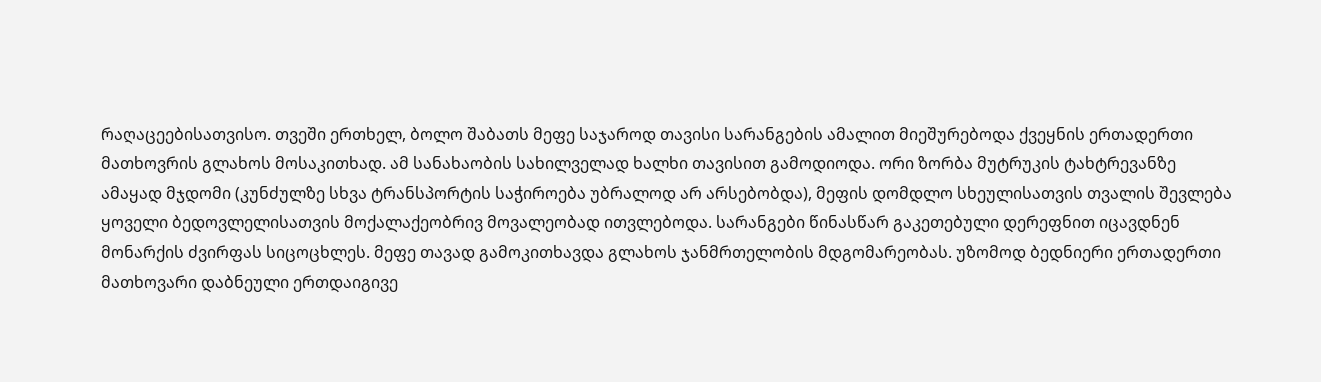რაღაცეებისათვისო. თვეში ერთხელ, ბოლო შაბათს მეფე საჯაროდ თავისი სარანგების ამალით მიეშურებოდა ქვეყნის ერთადერთი მათხოვრის გლახოს მოსაკითხად. ამ სანახაობის სახილველად ხალხი თავისით გამოდიოდა. ორი ზორბა მუტრუკის ტახტრევანზე ამაყად მჯდომი (კუნძულზე სხვა ტრანსპორტის საჭიროება უბრალოდ არ არსებობდა), მეფის დომდლო სხეულისათვის თვალის შევლება ყოველი ბედოვლელისათვის მოქალაქეობრივ მოვალეობად ითვლებოდა. სარანგები წინასწარ გაკეთებული დერეფნით იცავდნენ მონარქის ძვირფას სიცოცხლეს. მეფე თავად გამოკითხავდა გლახოს ჯანმრთელობის მდგომარეობას. უზომოდ ბედნიერი ერთადერთი მათხოვარი დაბნეული ერთდაიგივე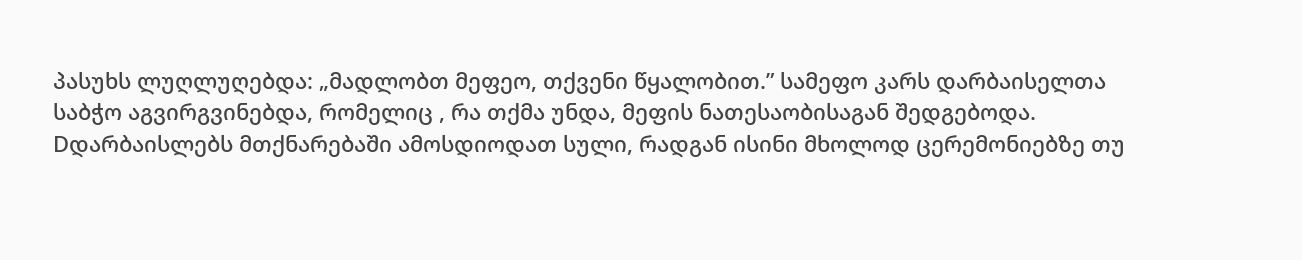პასუხს ლუღლუღებდა: „მადლობთ მეფეო, თქვენი წყალობით.” სამეფო კარს დარბაისელთა საბჭო აგვირგვინებდა, რომელიც , რა თქმა უნდა, მეფის ნათესაობისაგან შედგებოდა. Dდარბაისლებს მთქნარებაში ამოსდიოდათ სული, რადგან ისინი მხოლოდ ცერემონიებზე თუ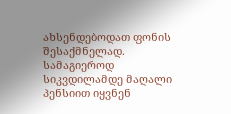ახსენდებოდათ ფონის შესაქმნელად. სამაგიეროდ სიკვდილამდე მაღალი პენსიით იყვნენ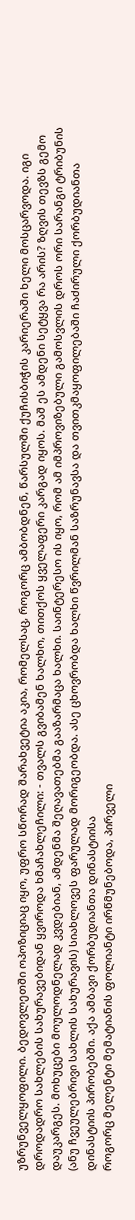უზრუნველყოფილი. ბედოვლეთში ოპოზიციაც იყო, უფრო სწორად შარახვეტია აკია, რომელსაც, როგორც ამბობდნენ, წარსულში ქუჩისბიჭის კარიერაში ხელი მოსცარვოდა. იგი დროდადრო სახლების სახურავებიდან ყვიროდა ხმაჩახლეჩილი: - თვალს გვიბამენ ხალხო, თითქოს ყველაფერი კარგად იყოს. მაშ ეს ამდენი სეტყვა რა არის? ზღვის თევზს გემო დაუკარგეს. მოხუცები მოულოდნელად კვდებიან, ამდენმა შეღავათებმა გააზარმაცა ხალხი. საინტერესო ის იყო, რომ ამ იმპროვიზებული გამოსვლის დროს ორი სარანგი ტრიბუნის (ანუ ჩვეულებრივი სახლის სახურავის) სიახლოვეს ფარულად მორიგეობდა. ასე ცხოვრობდა ხალხი წვრილმან საზრუნავსა და თვითკმაყოფილებაში ჩაძირული ქორბუდიანთა დინასტიის პირობებში. აქა ამბავი ქორბუდიანთა დინასტიისა
როგორც მელენტი მემატიანის ფოლიანტი ირწმუნებოდა, პირველი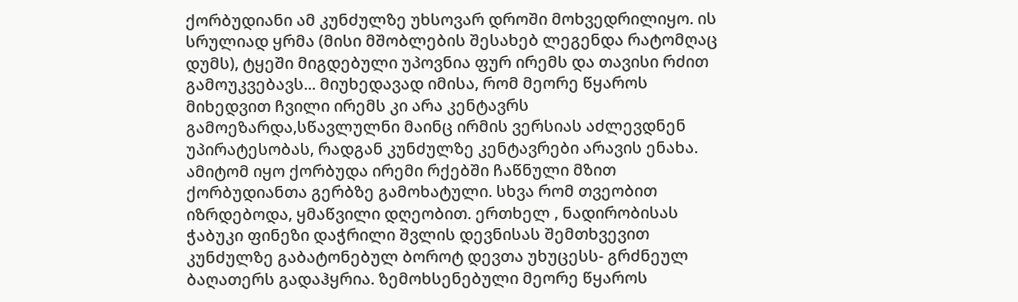ქორბუდიანი ამ კუნძულზე უხსოვარ დროში მოხვედრილიყო. ის სრულიად ყრმა (მისი მშობლების შესახებ ლეგენდა რატომღაც დუმს), ტყეში მიგდებული უპოვნია ფურ ირემს და თავისი რძით გამოუკვებავს... მიუხედავად იმისა, რომ მეორე წყაროს მიხედვით ჩვილი ირემს კი არა კენტავრს გამოეზარდა,სწავლულნი მაინც ირმის ვერსიას აძლევდნენ უპირატესობას, რადგან კუნძულზე კენტავრები არავის ენახა. ამიტომ იყო ქორბუდა ირემი რქებში ჩაწნული მზით ქორბუდიანთა გერბზე გამოხატული. სხვა რომ თვეობით იზრდებოდა, ყმაწვილი დღეობით. ერთხელ , ნადირობისას ჭაბუკი ფინეზი დაჭრილი შვლის დევნისას შემთხვევით კუნძულზე გაბატონებულ ბოროტ დევთა უხუცესს- გრძნეულ ბაღათერს გადაჰყრია. ზემოხსენებული მეორე წყაროს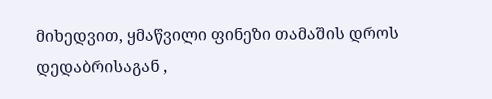მიხედვით, ყმაწვილი ფინეზი თამაშის დროს დედაბრისაგან ,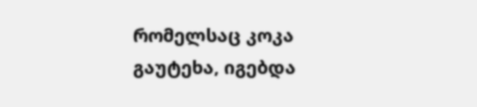რომელსაც კოკა გაუტეხა, იგებდა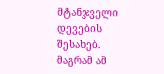მტანჯველი დევების შესახებ. მაგრამ ამ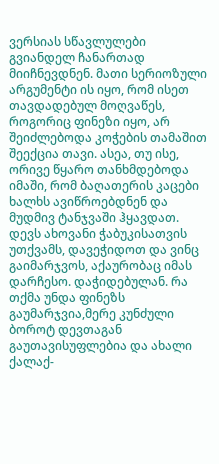ვერსიას სწავლულები გვიანდელ ჩანართად მიიჩნევდნენ. მათი სერიოზული არგუმენტი ის იყო, რომ ისეთ თავდადებულ მოღვაწეს, როგორიც ფინეზი იყო, არ შეიძლებოდა კოჭების თამაშით შეექცია თავი. ასეა, თუ ისე, ორივე წყარო თანხმდებოდა იმაში, რომ ბაღათერის კაცები ხალხს ავიწროებდნენ და მუდმივ ტანჯვაში ჰყავდათ. დევს ახოვანი ჭაბუკისათვის უთქვამს, დავეჭიდოთ და ვინც გაიმარჯვოს, აქაურობაც იმას დარჩესო. დაჭიდებულან. რა თქმა უნდა ფინეზს გაუმარჯვია,მერე კუნძული ბოროტ დევთაგან გაუთავისუფლებია და ახალი ქალაქ-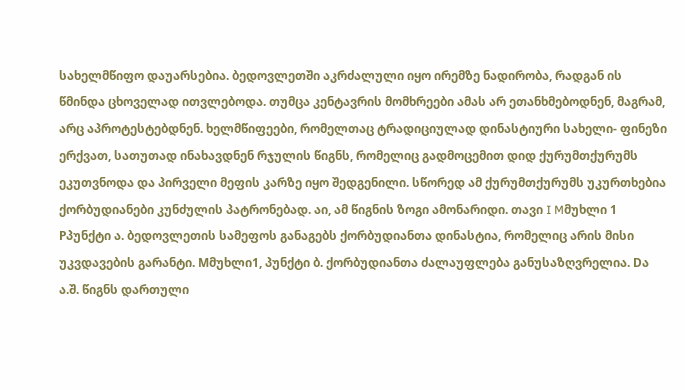სახელმწიფო დაუარსებია. ბედოვლეთში აკრძალული იყო ირემზე ნადირობა, რადგან ის წმინდა ცხოველად ითვლებოდა. თუმცა კენტავრის მომხრეები ამას არ ეთანხმებოდნენ, მაგრამ, არც აპროტესტებდნენ. ხელმწიფეები, რომელთაც ტრადიციულად დინასტიური სახელი- ფინეზი ერქვათ, სათუთად ინახავდნენ რჯულის წიგნს, რომელიც გადმოცემით დიდ ქურუმთქურუმს ეკუთვნოდა და პირველი მეფის კარზე იყო შედგენილი. სწორედ ამ ქურუმთქურუმს უკურთხებია ქორბუდიანები კუნძულის პატრონებად. აი, ამ წიგნის ზოგი ამონარიდი. თავი I Mმუხლი 1 Pპუნქტი ა. ბედოვლეთის სამეფოს განაგებს ქორბუდიანთა დინასტია, რომელიც არის მისი უკვდავების გარანტი. Mმუხლი1, პუნქტი ბ. ქორბუდიანთა ძალაუფლება განუსაზღვრელია. Dა ა.შ. წიგნს დართული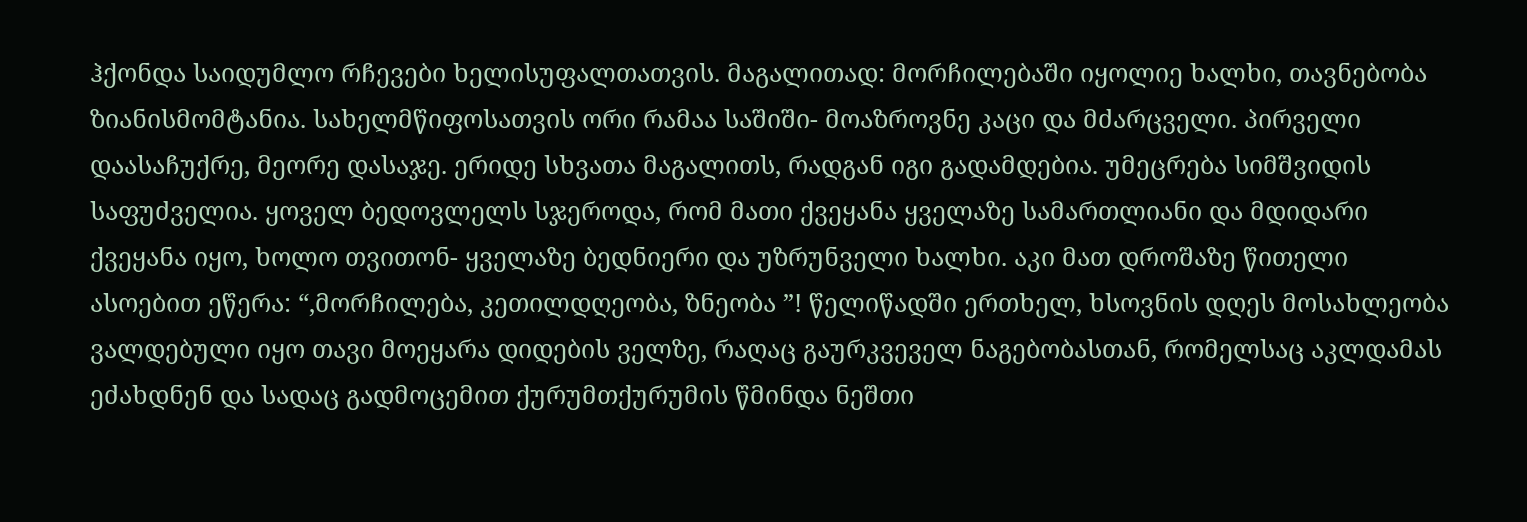ჰქონდა საიდუმლო რჩევები ხელისუფალთათვის. მაგალითად: მორჩილებაში იყოლიე ხალხი, თავნებობა ზიანისმომტანია. სახელმწიფოსათვის ორი რამაა საშიში- მოაზროვნე კაცი და მძარცველი. პირველი დაასაჩუქრე, მეორე დასაჯე. ერიდე სხვათა მაგალითს, რადგან იგი გადამდებია. უმეცრება სიმშვიდის საფუძველია. ყოველ ბედოვლელს სჯეროდა, რომ მათი ქვეყანა ყველაზე სამართლიანი და მდიდარი ქვეყანა იყო, ხოლო თვითონ- ყველაზე ბედნიერი და უზრუნველი ხალხი. აკი მათ დროშაზე წითელი ასოებით ეწერა: “,მორჩილება, კეთილდღეობა, ზნეობა ”! წელიწადში ერთხელ, ხსოვნის დღეს მოსახლეობა ვალდებული იყო თავი მოეყარა დიდების ველზე, რაღაც გაურკვეველ ნაგებობასთან, რომელსაც აკლდამას ეძახდნენ და სადაც გადმოცემით ქურუმთქურუმის წმინდა ნეშთი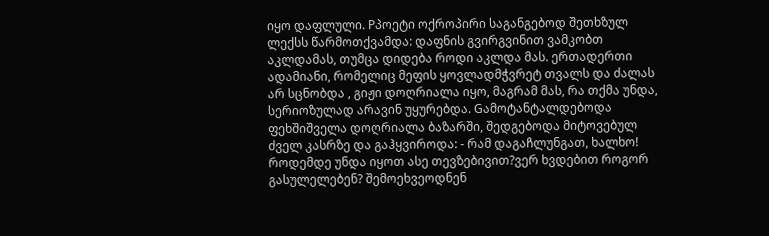იყო დაფლული. Pპოეტი ოქროპირი საგანგებოდ შეთხზულ ლექსს წარმოთქვამდა: დაფნის გვირგვინით ვამკობთ აკლდამას, თუმცა დიდება როდი აკლდა მას. ერთადერთი ადამიანი, რომელიც მეფის ყოვლადმჭვრეტ თვალს და ძალას არ სცნობდა , გიჟი დოღრიალა იყო, მაგრამ მას, რა თქმა უნდა, სერიოზულად არავინ უყურებდა. Gამოტანტალდებოდა ფეხშიშველა დოღრიალა ბაზარში, შედგებოდა მიტოვებულ ძველ კასრზე და გაჰყვიროდა: - რამ დაგაჩლუნგათ, ხალხო! როდემდე უნდა იყოთ ასე თევზებივით?ვერ ხვდებით როგორ გასულელებენ? შემოეხვეოდნენ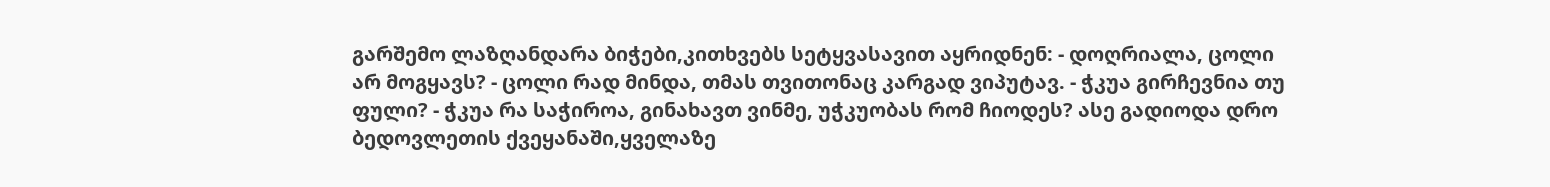გარშემო ლაზღანდარა ბიჭები,კითხვებს სეტყვასავით აყრიდნენ: - დოღრიალა, ცოლი არ მოგყავს? - ცოლი რად მინდა, თმას თვითონაც კარგად ვიპუტავ. - ჭკუა გირჩევნია თუ ფული? - ჭკუა რა საჭიროა, გინახავთ ვინმე, უჭკუობას რომ ჩიოდეს? ასე გადიოდა დრო ბედოვლეთის ქვეყანაში,ყველაზე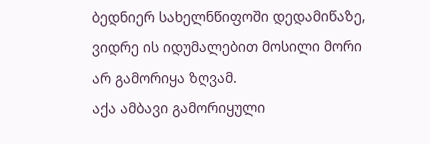ბედნიერ სახელნწიფოში დედამიწაზე, ვიდრე ის იდუმალებით მოსილი მორი არ გამორიყა ზღვამ.
აქა ამბავი გამორიყული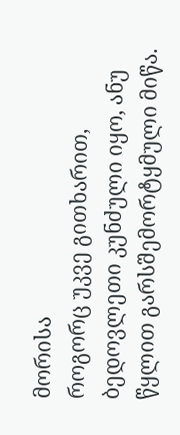მორისა
როგორც უკვე გითხარით, ბედოვლეთი კუნძული იყო, ანუ წყლით გარსშემორტყმული მიწა.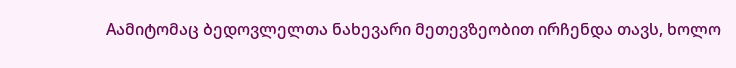Aამიტომაც ბედოვლელთა ნახევარი მეთევზეობით ირჩენდა თავს, ხოლო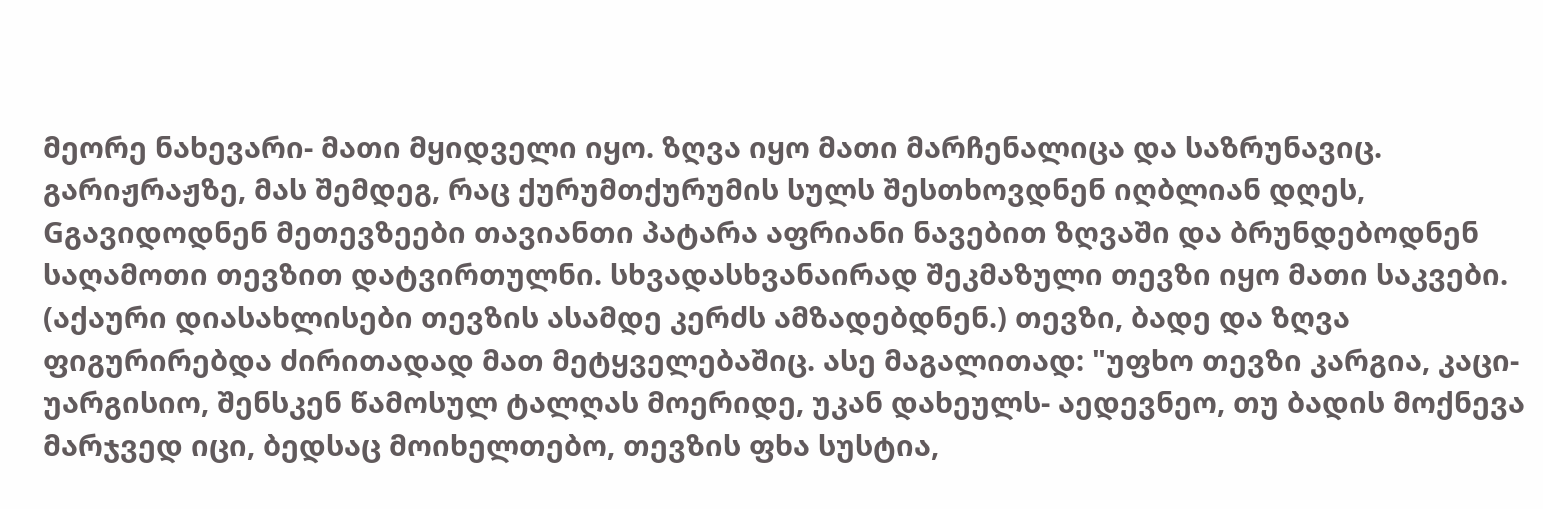მეორე ნახევარი- მათი მყიდველი იყო. ზღვა იყო მათი მარჩენალიცა და საზრუნავიც. გარიჟრაჟზე, მას შემდეგ, რაც ქურუმთქურუმის სულს შესთხოვდნენ იღბლიან დღეს, Gგავიდოდნენ მეთევზეები თავიანთი პატარა აფრიანი ნავებით ზღვაში და ბრუნდებოდნენ საღამოთი თევზით დატვირთულნი. სხვადასხვანაირად შეკმაზული თევზი იყო მათი საკვები. (აქაური დიასახლისები თევზის ასამდე კერძს ამზადებდნენ.) თევზი, ბადე და ზღვა ფიგურირებდა ძირითადად მათ მეტყველებაშიც. ასე მაგალითად: "უფხო თევზი კარგია, კაცი- უარგისიო, შენსკენ წამოსულ ტალღას მოერიდე, უკან დახეულს- აედევნეო, თუ ბადის მოქნევა მარჯვედ იცი, ბედსაც მოიხელთებო, თევზის ფხა სუსტია,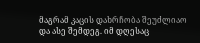მაგრამ კაცის დახრჩობა შეუძლიაო და ასე შემდეგ. იმ დღესაც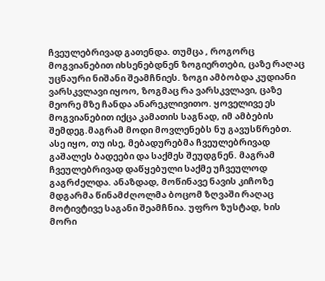ჩვეულებრივად გათენდა. თუმცა , როგორც მოგვიანებით იხსენებდნენ ზოგიერთები, ცაზე რაღაც უცნაური ნიშანი შეამჩნიეს. ზოგი ამბობდა კუდიანი ვარსკვლავი იყოო, ზოგმაც რა ვარსკვლავი, ცაზე მეორე მზე ჩანდა ანარეკლივითო. ყოველივე ეს მოგვიანებით იქცა კამათის საგნად, იმ ამბების შემდეგ.მაგრამ მოდი მოვლენებს ნუ გავუსწრებთ. ასე იყო, თუ ისე, მებადურებმა ჩვეულებრივად გაშალეს ბადეები და საქმეს შეუდგნენ. მაგრამ ჩვეულებრივად დაწყებული საქმე უჩვეულოდ გაგრძელდა. ანაზდად, მოწინავე ნავის კიჩოზე მდგარმა წინამძღოლმა ბოცომ ზღვაში რაღაც მოტივტივე საგანი შეამჩნია. უფრო ზუსტად, ხის მორი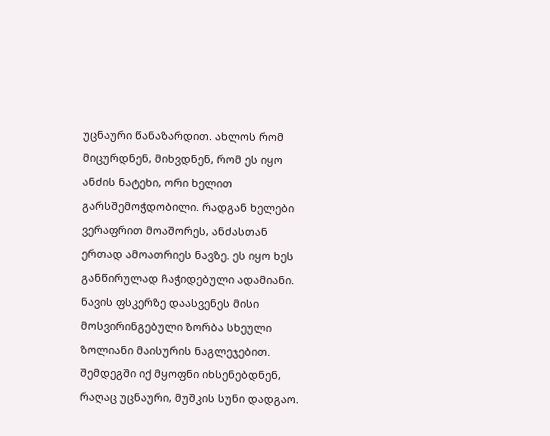უცნაური წანაზარდით. ახლოს რომ მიცურდნენ, მიხვდნენ, რომ ეს იყო ანძის ნატეხი, ორი ხელით გარსშემოჭდობილი. რადგან ხელები ვერაფრით მოაშორეს, ანძასთან ერთად ამოათრიეს ნავზე. ეს იყო ხეს განწირულად ჩაჭიდებული ადამიანი. ნავის ფსკერზე დაასვენეს მისი მოსვირინგებული ზორბა სხეული ზოლიანი მაისურის ნაგლეჯებით. შემდეგში იქ მყოფნი იხსენებდნენ, რაღაც უცნაური, მუშკის სუნი დადგაო.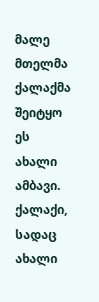მალე მთელმა ქალაქმა შეიტყო ეს ახალი ამბავი. ქალაქი, სადაც ახალი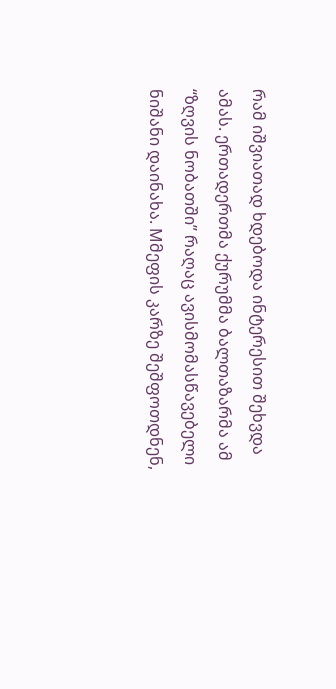რამ იშვიათად ხდებოდა ინტერესით შეხვდა ამას. ერთადერთმა ქურუმმა ბალთაზარმა ამ “ზღვის ნობათში” რაღაც ავისმომასწავებელი ნიშანი დაინახა. Mმეფის კარზე შეშფოთდნენ,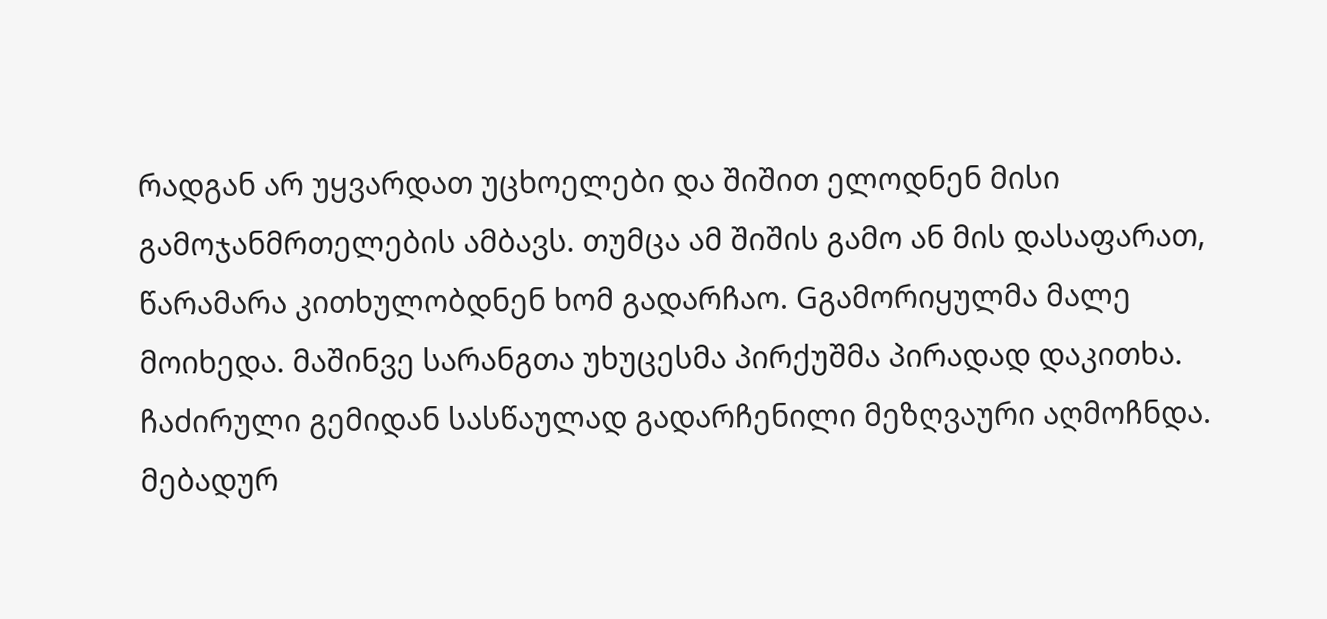რადგან არ უყვარდათ უცხოელები და შიშით ელოდნენ მისი გამოჯანმრთელების ამბავს. თუმცა ამ შიშის გამო ან მის დასაფარათ, წარამარა კითხულობდნენ ხომ გადარჩაო. Gგამორიყულმა მალე მოიხედა. მაშინვე სარანგთა უხუცესმა პირქუშმა პირადად დაკითხა. ჩაძირული გემიდან სასწაულად გადარჩენილი მეზღვაური აღმოჩნდა. მებადურ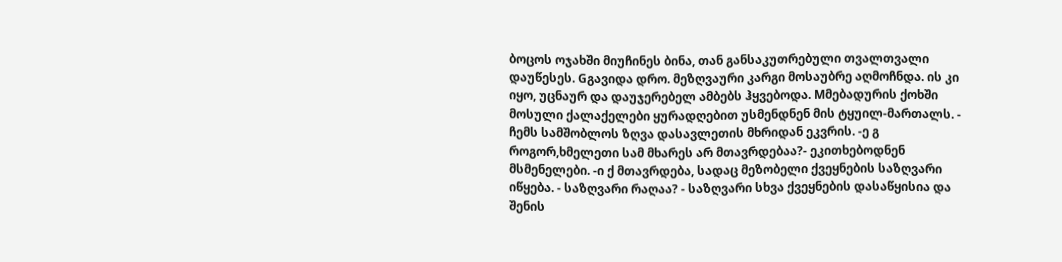ბოცოს ოჯახში მიუჩინეს ბინა, თან განსაკუთრებული თვალთვალი დაუწესეს. Gგავიდა დრო. მეზღვაური კარგი მოსაუბრე აღმოჩნდა. ის კი იყო, უცნაურ და დაუჯერებელ ამბებს ჰყვებოდა. Mმებადურის ქოხში მოსული ქალაქელები ყურადღებით უსმენდნენ მის ტყუილ-მართალს. - ჩემს სამშობლოს ზღვა დასავლეთის მხრიდან ეკვრის. -ე გ როგორ,ხმელეთი სამ მხარეს არ მთავრდებაა?- ეკითხებოდნენ მსმენელები. -ი ქ მთავრდება, სადაც მეზობელი ქვეყნების საზღვარი იწყება. - საზღვარი რაღაა? - საზღვარი სხვა ქვეყნების დასაწყისია და შენის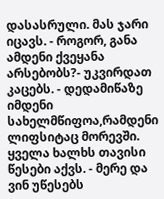დასასრული. მას ჯარი იცავს. - როგორ, განა ამდენი ქვეყანა არსებობს?- უკვირდათ კაცებს. - დედამიწაზე იმდენი სახელმწიფოა,რამდენი ლიფსიტაც მორევში. ყველა ხალხს თავისი წესები აქვს. - მერე და ვინ უწესებს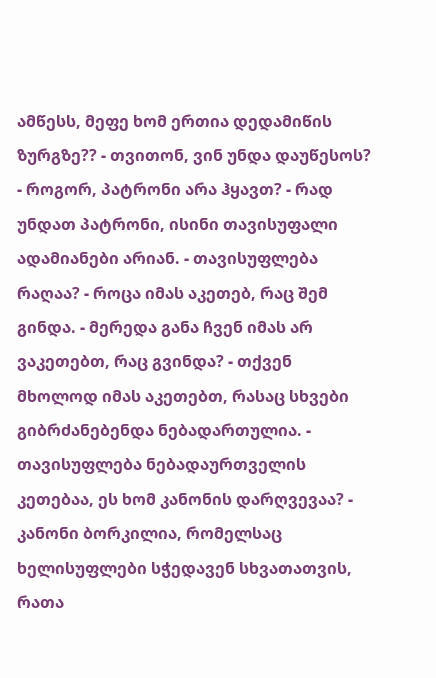ამწესს, მეფე ხომ ერთია დედამიწის ზურგზე?? - თვითონ, ვინ უნდა დაუწესოს? - როგორ, პატრონი არა ჰყავთ? - რად უნდათ პატრონი, ისინი თავისუფალი ადამიანები არიან. - თავისუფლება რაღაა? - როცა იმას აკეთებ, რაც შემ გინდა. - მერედა განა ჩვენ იმას არ ვაკეთებთ, რაც გვინდა? - თქვენ მხოლოდ იმას აკეთებთ, რასაც სხვები გიბრძანებენდა ნებადართულია. - თავისუფლება ნებადაურთველის კეთებაა, ეს ხომ კანონის დარღვევაა? - კანონი ბორკილია, რომელსაც ხელისუფლები სჭედავენ სხვათათვის, რათა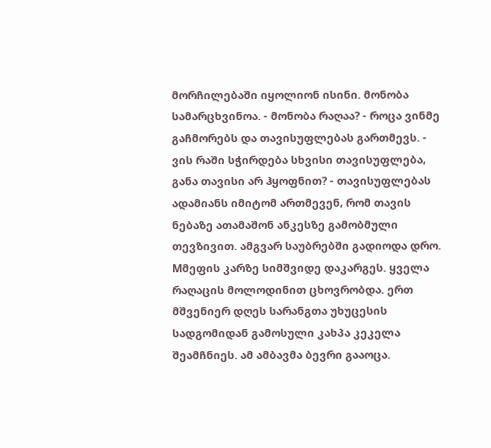მორჩილებაში იყოლიონ ისინი. მონობა სამარცხვინოა. - მონობა რაღაა? - როცა ვინმე გაჩმორებს და თავისუფლებას გართმევს. - ვის რაში სჭირდება სხვისი თავისუფლება, განა თავისი არ ჰყოფნით? - თავისუფლებას ადამიანს იმიტომ ართმევენ, რომ თავის ნებაზე ათამაშონ ანკესზე გამობმული თევზივით. ამგვარ საუბრებში გადიოდა დრო. Mმეფის კარზე სიმშვიდე დაკარგეს. ყველა რაღაცის მოლოდინით ცხოვრობდა. ერთ მშვენიერ დღეს სარანგთა უხუცესის სადგომიდან გამოსული კახპა კეკელა შეამჩნიეს. ამ ამბავმა ბევრი გააოცა.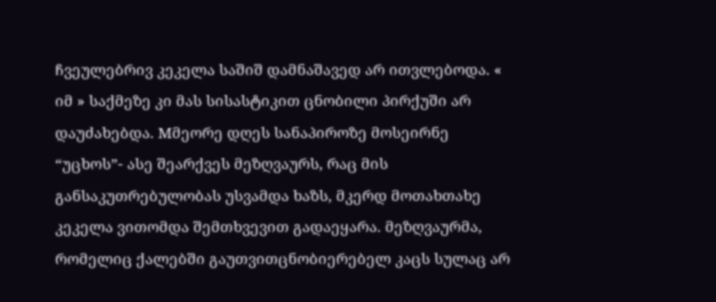ჩვეულებრივ კეკელა საშიშ დამნაშავედ არ ითვლებოდა. « იმ » საქმეზე კი მას სისასტიკით ცნობილი პირქუში არ დაუძახებდა. Mმეორე დღეს სანაპიროზე მოსეირნე “უცხოს”- ასე შეარქვეს მეზღვაურს, რაც მის განსაკუთრებულობას უსვამდა ხაზს, მკერდ მოთახთახე კეკელა ვითომდა შემთხვევით გადაეყარა. მეზღვაურმა, რომელიც ქალებში გაუთვითცნობიერებელ კაცს სულაც არ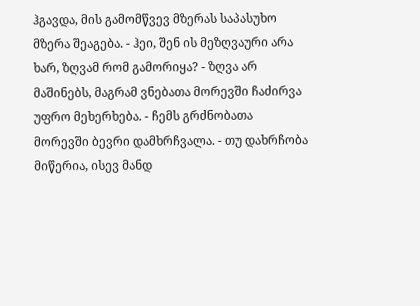ჰგავდა, მის გამომწვევ მზერას საპასუხო მზერა შეაგება. - ჰეი, შენ ის მეზღვაური არა ხარ, ზღვამ რომ გამორიყა? - ზღვა არ მაშინებს, მაგრამ ვნებათა მორევში ჩაძირვა უფრო მეხერხება. - ჩემს გრძნობათა მორევში ბევრი დამხრჩვალა. - თუ დახრჩობა მიწერია, ისევ მანდ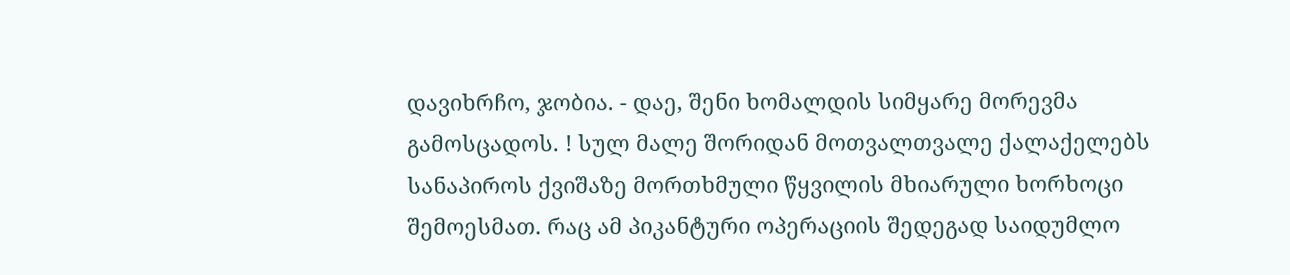დავიხრჩო, ჯობია. - დაე, შენი ხომალდის სიმყარე მორევმა გამოსცადოს. ! სულ მალე შორიდან მოთვალთვალე ქალაქელებს სანაპიროს ქვიშაზე მორთხმული წყვილის მხიარული ხორხოცი შემოესმათ. რაც ამ პიკანტური ოპერაციის შედეგად საიდუმლო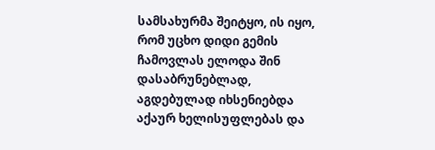სამსახურმა შეიტყო, ის იყო, რომ უცხო დიდი გემის ჩამოვლას ელოდა შინ დასაბრუნებლად, აგდებულად იხსენიებდა აქაურ ხელისუფლებას და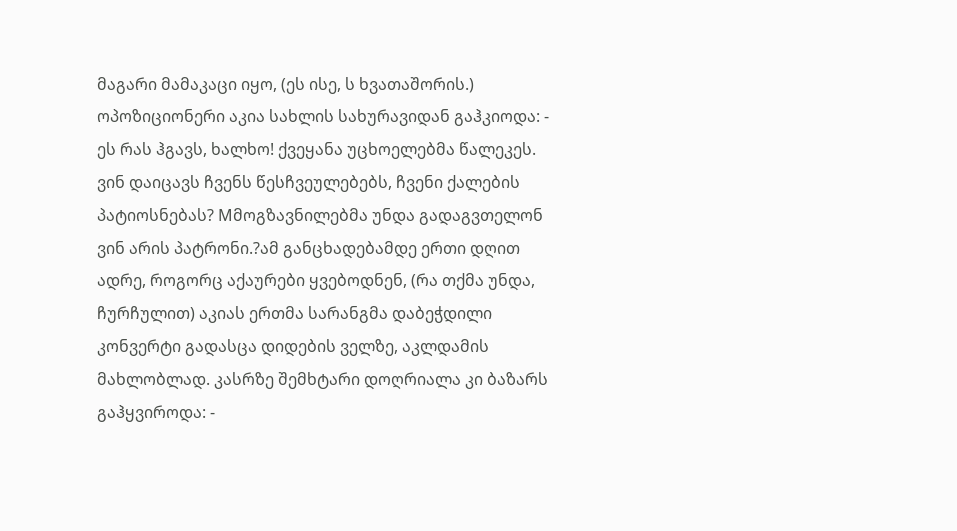მაგარი მამაკაცი იყო, (ეს ისე, ს ხვათაშორის.) ოპოზიციონერი აკია სახლის სახურავიდან გაჰკიოდა: - ეს რას ჰგავს, ხალხო! ქვეყანა უცხოელებმა წალეკეს. ვინ დაიცავს ჩვენს წესჩვეულებებს, ჩვენი ქალების პატიოსნებას? Mმოგზავნილებმა უნდა გადაგვთელონ ვინ არის პატრონი.?ამ განცხადებამდე ერთი დღით ადრე, როგორც აქაურები ყვებოდნენ, (რა თქმა უნდა, ჩურჩულით) აკიას ერთმა სარანგმა დაბეჭდილი კონვერტი გადასცა დიდების ველზე, აკლდამის მახლობლად. კასრზე შემხტარი დოღრიალა კი ბაზარს გაჰყვიროდა: -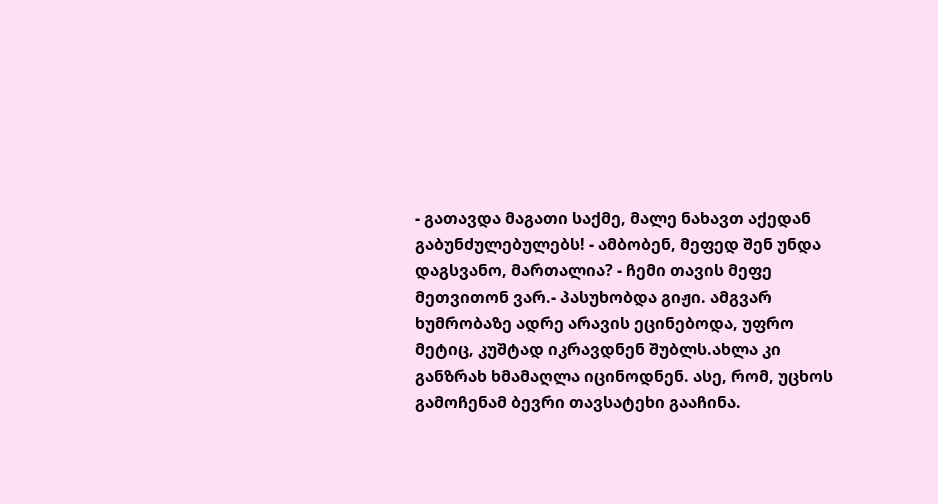- გათავდა მაგათი საქმე, მალე ნახავთ აქედან გაბუნძულებულებს! - ამბობენ, მეფედ შენ უნდა დაგსვანო, მართალია? - ჩემი თავის მეფე მეთვითონ ვარ.- პასუხობდა გიჟი. ამგვარ ხუმრობაზე ადრე არავის ეცინებოდა, უფრო მეტიც, კუშტად იკრავდნენ შუბლს.ახლა კი განზრახ ხმამაღლა იცინოდნენ. ასე, რომ, უცხოს გამოჩენამ ბევრი თავსატეხი გააჩინა.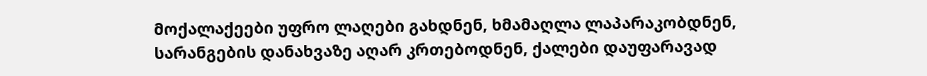მოქალაქეები უფრო ლაღები გახდნენ, ხმამაღლა ლაპარაკობდნენ, სარანგების დანახვაზე აღარ კრთებოდნენ, ქალები დაუფარავად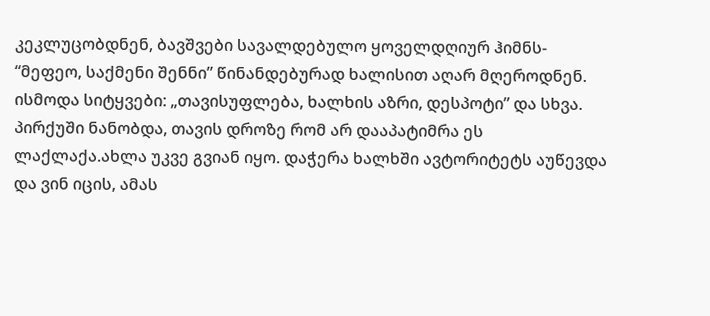კეკლუცობდნენ, ბავშვები სავალდებულო ყოველდღიურ ჰიმნს- “მეფეო, საქმენი შენნი” წინანდებურად ხალისით აღარ მღეროდნენ. ისმოდა სიტყვები: „თავისუფლება, ხალხის აზრი, დესპოტი” და სხვა. პირქუში ნანობდა, თავის დროზე რომ არ დააპატიმრა ეს ლაქლაქა.ახლა უკვე გვიან იყო. დაჭერა ხალხში ავტორიტეტს აუწევდა და ვინ იცის, ამას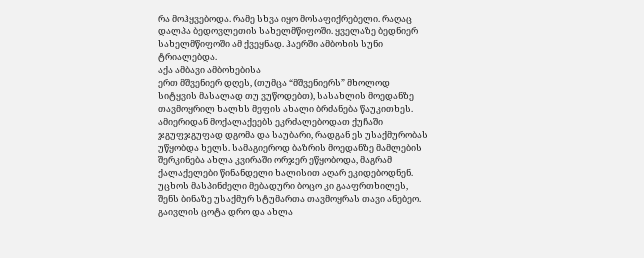რა მოჰყვებოდა. რამე სხვა იყო მოსაფიქრებელი. რაღაც დალპა ბედოვლეთის სახელმწიფოში. ყველაზე ბედნიერ სახელმწიფოში ამ ქვეყნად. ჰაერში ამბოხის სუნი ტრიალებდა.
აქა ამბავი ამბოხებისა
ერთ მშვენიერ დღეს, (თუმცა “მშვენიერს” მხოლოდ სიტყვის მასალად თუ ვუწოდებთ), სასახლის მოედანზე თავმოყრილ ხალხს მეფის ახალი ბრძანება წაუკითხეს. ამიერიდან მოქალაქეებს ეკრძალებოდათ ქუჩაში ჯგუფჯგუფად დგომა და საუბარი, რადგან ეს უსაქმურობას უწყობდა ხელს. სამაგიეროდ ბაზრის მოედანზე მამლების შერკინება ახლა კვირაში ორჯერ ეწყობოდა, მაგრამ ქალაქელები წინანდელი ხალისით აღარ ეკიდებოდნენ. უცხოს მასპინძელი მებადური ბოცო კი გააფრთხილეს, შენს ბინაზე უსაქმურ სტუმართა თავმოყრას თავი ანებეო. გაივლის ცოტა დრო და ახლა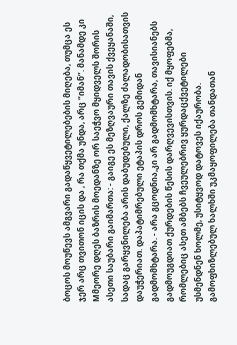ბოცოს მოუწევს ამგვარი გადაწყვეტილებების მიღება, თუმცა ეს ჯერ არც თვითონ იცის და , რა თქმა უნდა, არც “იმან”. მანამდე კი Mმეორე დღეს ბაზრის მოედანზე ორ საეჭვო მყიდველს შორის ასეთი საუბარი გაიმართა: - გაიგე ეს მეზღვაური თავის ქვეყანაში, სადაც გარყვნილება არის დაბუდებული, ქალზე ძალადობისათვის დაუჭერიათ. დაპატიმრებული ეტაპის დროს გემიდან გადმომხტარა. - არა გცოდნია,კი არ გადმომხტარა, თავისიანებს გადმოუგდიათ ქურდების წესის დარღვევისთვის. იქ მყოფებმა, რომლებიც ასეთ ამბებს ჩვეულებრივ ყურდაცქვეტილები უსმენდნენ ხოლმე, უსიტყვოდ დატოვეს იქაურობა. გამოფხიზლებულ ხალხში უკმაყოფილება თანდათან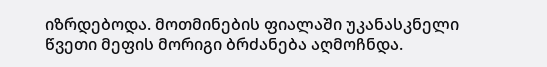იზრდებოდა. მოთმინების ფიალაში უკანასკნელი წვეთი მეფის მორიგი ბრძანება აღმოჩნდა.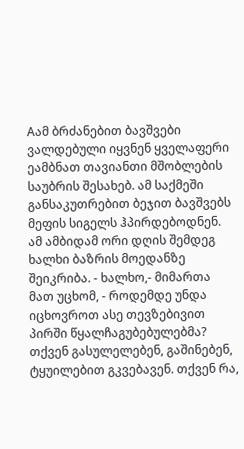Aამ ბრძანებით ბავშვები ვალდებული იყვნენ ყველაფერი ეამბნათ თავიანთი მშობლების საუბრის შესახებ. ამ საქმეში განსაკუთრებით ბეჯით ბავშვებს მეფის სიგელს ჰპირდებოდნენ. ამ ამბიდამ ორი დღის შემდეგ ხალხი ბაზრის მოედანზე შეიკრიბა. - ხალხო,- მიმართა მათ უცხომ, - როდემდე უნდა იცხოვროთ ასე თევზებივით პირში წყალჩაგუბებულებმა? თქვენ გასულელებენ, გაშინებენ, ტყუილებით გკვებავენ. თქვენ რა,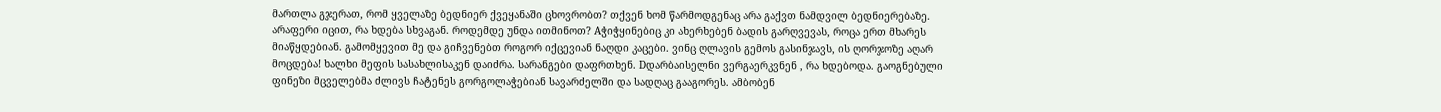მართლა გჯერათ, რომ ყველაზე ბედნიერ ქვეყანაში ცხოვრობთ? თქვენ ხომ წარმოდგენაც არა გაქვთ ნამდვილ ბედნიერებაზე. არაფერი იცით, რა ხდება სხვაგან. როდემდე უნდა ითმინოთ? Aჭიჭყინებიც კი ახერხებენ ბადის გარღვევას, როცა ერთ მხარეს მიაწყდებიან. გამომყევით მე და გიჩვენებთ როგორ იქცევიან ნაღდი კაცები. ვინც ღლავის გემოს გასინჯავს, ის ღორჯოზე აღარ მოცდება! ხალხი მეფის სასახლისაკენ დაიძრა. სარანგები დაფრთხენ. Dდარბაისელნი ვერგაერკვნენ , რა ხდებოდა. გაოგნებული ფინეზი მცველებმა ძლივს ჩატენეს გორგოლაჭებიან სავარძელში და სადღაც გააგორეს. ამბობენ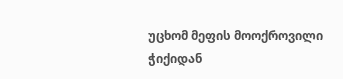უცხომ მეფის მოოქროვილი ჭიქიდან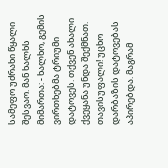სამეფო უძრახი წყალი შესვაო. მან ხალხს მიმართა: - ხალხო, გემის ვირთხებმა ტრიუმი დატოვეს. თქვენ ახალი ქვეყანა უნდა შექმნათ. თავისუფალი! უცხო დარბაზის დატოვებას აპირებდა. მაგრამ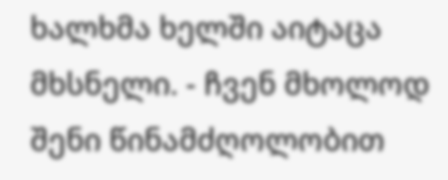ხალხმა ხელში აიტაცა მხსნელი. - ჩვენ მხოლოდ შენი წინამძღოლობით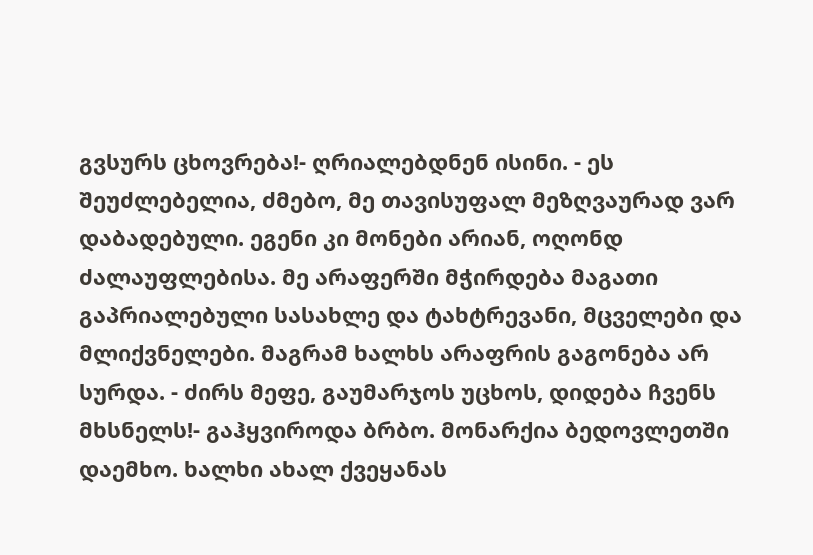გვსურს ცხოვრება!- ღრიალებდნენ ისინი. - ეს შეუძლებელია, ძმებო, მე თავისუფალ მეზღვაურად ვარ დაბადებული. ეგენი კი მონები არიან, ოღონდ ძალაუფლებისა. მე არაფერში მჭირდება მაგათი გაპრიალებული სასახლე და ტახტრევანი, მცველები და მლიქვნელები. მაგრამ ხალხს არაფრის გაგონება არ სურდა. - ძირს მეფე, გაუმარჯოს უცხოს, დიდება ჩვენს მხსნელს!- გაჰყვიროდა ბრბო. მონარქია ბედოვლეთში დაემხო. ხალხი ახალ ქვეყანას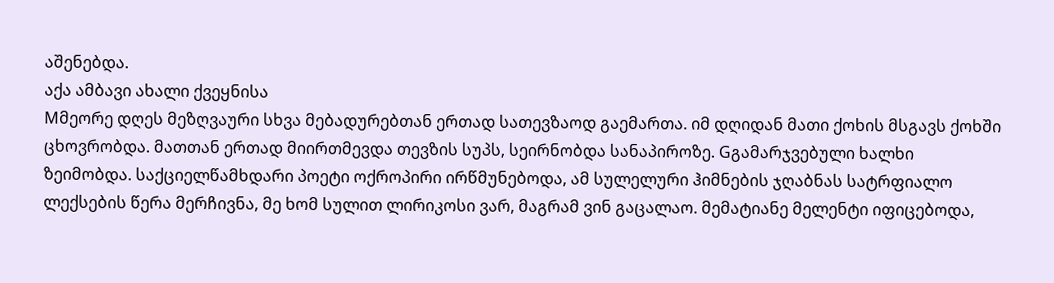აშენებდა.
აქა ამბავი ახალი ქვეყნისა
Mმეორე დღეს მეზღვაური სხვა მებადურებთან ერთად სათევზაოდ გაემართა. იმ დღიდან მათი ქოხის მსგავს ქოხში ცხოვრობდა. მათთან ერთად მიირთმევდა თევზის სუპს, სეირნობდა სანაპიროზე. Gგამარჯვებული ხალხი ზეიმობდა. საქციელწამხდარი პოეტი ოქროპირი ირწმუნებოდა, ამ სულელური ჰიმნების ჯღაბნას სატრფიალო ლექსების წერა მერჩივნა, მე ხომ სულით ლირიკოსი ვარ, მაგრამ ვინ გაცალაო. მემატიანე მელენტი იფიცებოდა,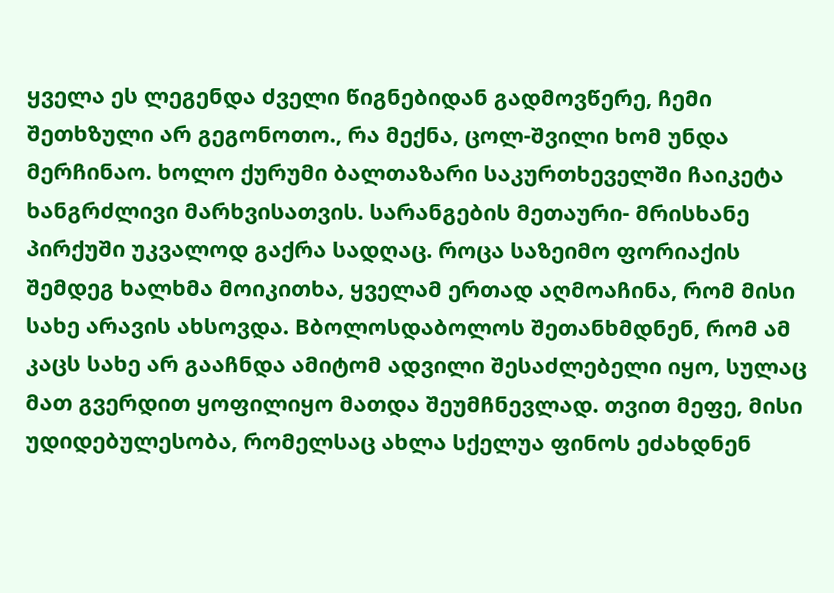ყველა ეს ლეგენდა ძველი წიგნებიდან გადმოვწერე, ჩემი შეთხზული არ გეგონოთო., რა მექნა, ცოლ-შვილი ხომ უნდა მერჩინაო. ხოლო ქურუმი ბალთაზარი საკურთხეველში ჩაიკეტა ხანგრძლივი მარხვისათვის. სარანგების მეთაური- მრისხანე პირქუში უკვალოდ გაქრა სადღაც. როცა საზეიმო ფორიაქის შემდეგ ხალხმა მოიკითხა, ყველამ ერთად აღმოაჩინა, რომ მისი სახე არავის ახსოვდა. Bბოლოსდაბოლოს შეთანხმდნენ, რომ ამ კაცს სახე არ გააჩნდა ამიტომ ადვილი შესაძლებელი იყო, სულაც მათ გვერდით ყოფილიყო მათდა შეუმჩნევლად. თვით მეფე, მისი უდიდებულესობა, რომელსაც ახლა სქელუა ფინოს ეძახდნენ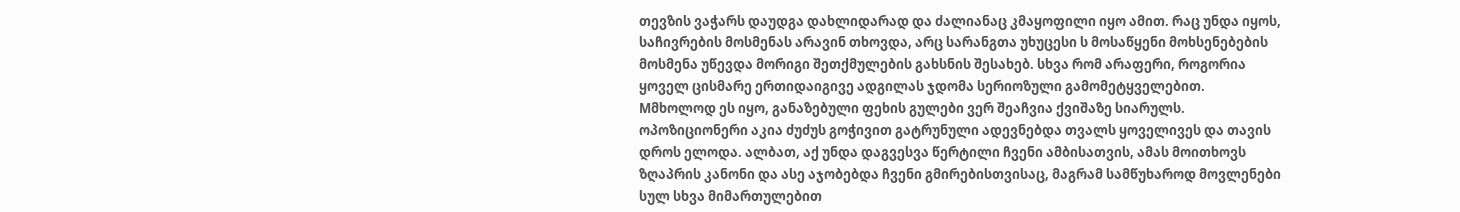თევზის ვაჭარს დაუდგა დახლიდარად და ძალიანაც კმაყოფილი იყო ამით. რაც უნდა იყოს, საჩივრების მოსმენას არავინ თხოვდა, არც სარანგთა უხუცესი ს მოსაწყენი მოხსენებების მოსმენა უწევდა მორიგი შეთქმულების გახსნის შესახებ. სხვა რომ არაფერი, როგორია ყოველ ცისმარე ერთიდაიგივე ადგილას ჯდომა სერიოზული გამომეტყველებით. Mმხოლოდ ეს იყო, განაზებული ფეხის გულები ვერ შეაჩვია ქვიშაზე სიარულს.
ოპოზიციონერი აკია ძუძუს გოჭივით გატრუნული ადევნებდა თვალს ყოველივეს და თავის დროს ელოდა. ალბათ, აქ უნდა დაგვესვა წერტილი ჩვენი ამბისათვის, ამას მოითხოვს ზღაპრის კანონი და ასე აჯობებდა ჩვენი გმირებისთვისაც, მაგრამ სამწუხაროდ მოვლენები სულ სხვა მიმართულებით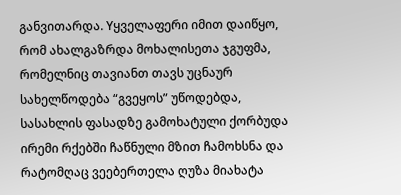განვითარდა. Yყველაფერი იმით დაიწყო, რომ ახალგაზრდა მოხალისეთა ჯგუფმა, რომელნიც თავიანთ თავს უცნაურ სახელწოდება “გვეყოს” უწოდებდა, სასახლის ფასადზე გამოხატული ქორბუდა ირემი რქებში ჩაწნული მზით ჩამოხსნა და რატომღაც ვეებერთელა ღუზა მიახატა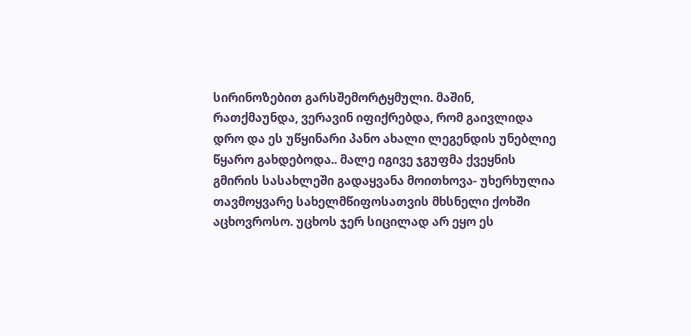სირინოზებით გარსშემორტყმული. მაშინ, რათქმაუნდა, ვერავინ იფიქრებდა, რომ გაივლიდა დრო და ეს უწყინარი პანო ახალი ლეგენდის უნებლიე წყარო გახდებოდა.. მალე იგივე ჯგუფმა ქვეყნის გმირის სასახლეში გადაყვანა მოითხოვა- უხერხულია თავმოყვარე სახელმწიფოსათვის მხსნელი ქოხში აცხოვროსო. უცხოს ჯერ სიცილად არ ეყო ეს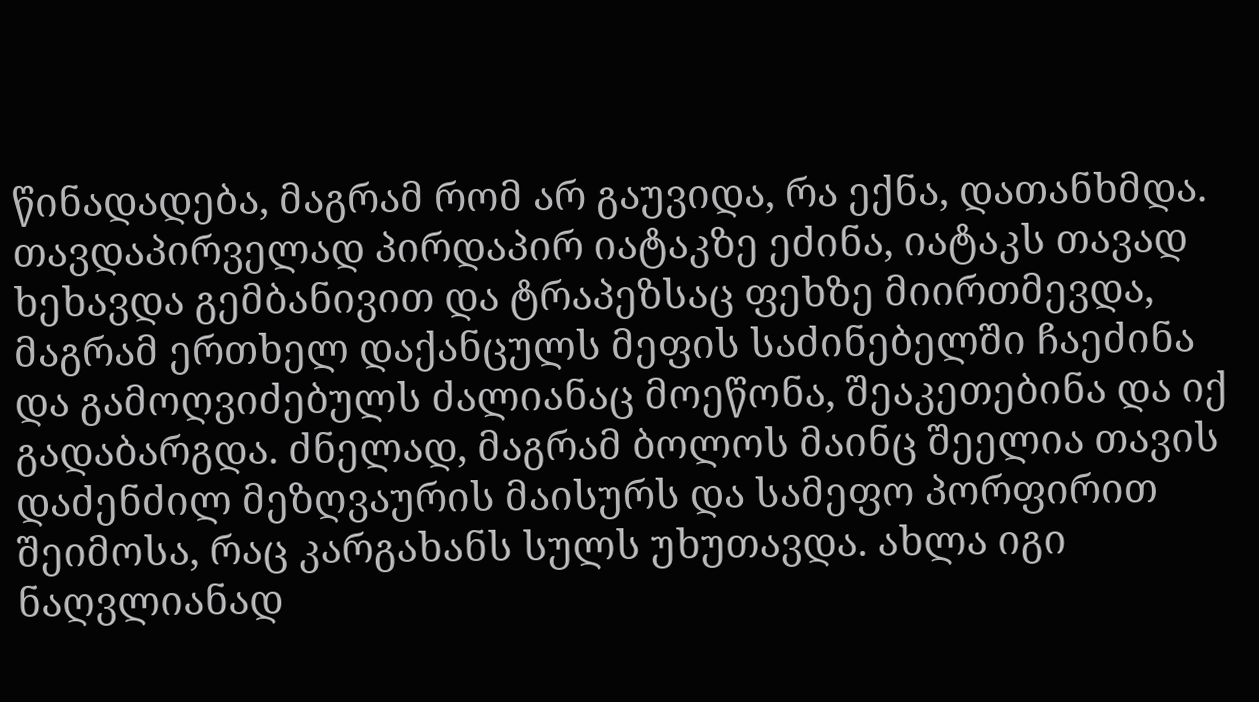წინადადება, მაგრამ რომ არ გაუვიდა, რა ექნა, დათანხმდა. თავდაპირველად პირდაპირ იატაკზე ეძინა, იატაკს თავად ხეხავდა გემბანივით და ტრაპეზსაც ფეხზე მიირთმევდა, მაგრამ ერთხელ დაქანცულს მეფის საძინებელში ჩაეძინა და გამოღვიძებულს ძალიანაც მოეწონა, შეაკეთებინა და იქ გადაბარგდა. ძნელად, მაგრამ ბოლოს მაინც შეელია თავის დაძენძილ მეზღვაურის მაისურს და სამეფო პორფირით შეიმოსა, რაც კარგახანს სულს უხუთავდა. ახლა იგი ნაღვლიანად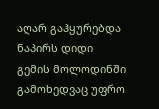აღარ გაჰყურებდა ნაპირს დიდი გემის მოლოდინში გამოხედვაც უფრო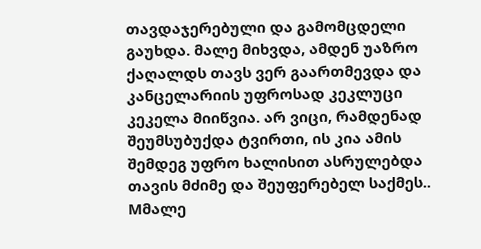თავდაჯერებული და გამომცდელი გაუხდა. მალე მიხვდა, ამდენ უაზრო ქაღალდს თავს ვერ გაართმევდა და კანცელარიის უფროსად კეკლუცი კეკელა მიიწვია. არ ვიცი, რამდენად შეუმსუბუქდა ტვირთი, ის კია ამის შემდეგ უფრო ხალისით ასრულებდა თავის მძიმე და შეუფერებელ საქმეს.. Mმალე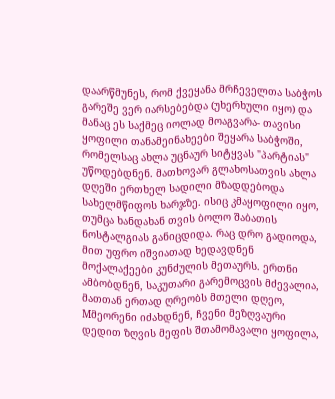დაარწმუნეს, რომ ქვეყანა მრჩეველთა საბჭოს გარეშე ვერ იარსებებდა (უხერხული იყო) და მანაც ეს საქმეც იოლად მოაგვარა- თავისი ყოფილი თანამეინახეები შეყარა საბჭოში, რომელსაც ახლა უცნაურ სიტყვას "პარტიას" უწოდებდნენ. მათხოვარ გლახოსათვის ახლა დღეში ერთხელ სადილი მზადდებოდა სახელმწიფოს ხარჯზე. ისიც კმაყოფილი იყო, თუმცა ხანდახან თვის ბოლო შაბათის ნოსტალგიას განიცდიდა. რაც დრო გადიოდა, მით უფრო იშვიათად ხედავდნენ მოქალაქეები კუნძულის მეთაურს. ერთნი ამბობდნენ, საკუთარი გარემოცვის მძევალია, მათთან ერთად ღრეობს მთელი დღეო, Mმეორენი იძახდნენ, ჩვენი მეზღვაური დედით ზღვის მეფის შთამომავალი ყოფილა,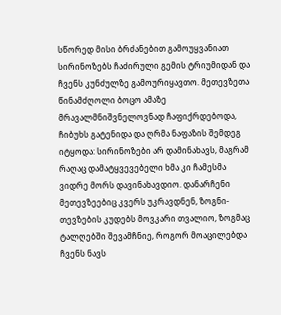სწორედ მისი ბრძანებით გამოუყვანიათ სირინოზებს ჩაძირული გემის ტრიუმიდან და ჩვენს კუნძულზე გამოურიყავთო. მეთევზეთა წინამძღოლი ბოცო ამაზე მრავალმნიშვნელოვნად ჩაფიქრდებოდა, ჩიბუხს გატენიდა და ღრმა ნაფაზის შემდეგ იტყოდა: სირინოზები არ დამინახავს, მაგრამ რაღაც დამატყვევებელი ხმა კი ჩამესმა ვიდრე მორს დავინახავდიო. დანარჩენი მეთევზეებიც კვერს უკრავდნენ, ზოგნი- თევზების კუდებს მოვკარი თვალიო, ზოგმაც ტალღებში შევამჩნიე, როგორ მოაცილებდა ჩვენს ნავს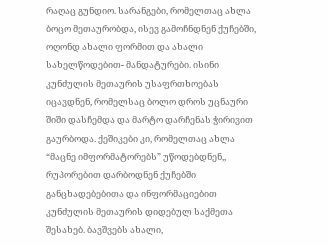რაღაც გუნდიო. სარანგები, რომელთაც ახლა ბოცო მეთაურობდა, ისევ გამოჩნდნენ ქუჩებში, ოღონდ ახალი ფორმით და ახალი სახელწოდებით- მანდატურები. ისინი კუნძულის მეთაურის უსაფრთხოებას იცავდნენ, რომელსაც ბოლო დროს უცნაური შიში დასჩემდა და მარტო დარჩენას ჭირივით გაურბოდა. ქეშიკები კი, რომელთაც ახლა “მაცნე იმფორმატორებს” უწოდებდნენ,, რუპორებით დარბოდნენ ქუჩებში განცხადებებითა და ინფორმაციებით კუნძულის მეთაურის დიდებულ საქმეთა შესახებ. ბავშვებს ახალი,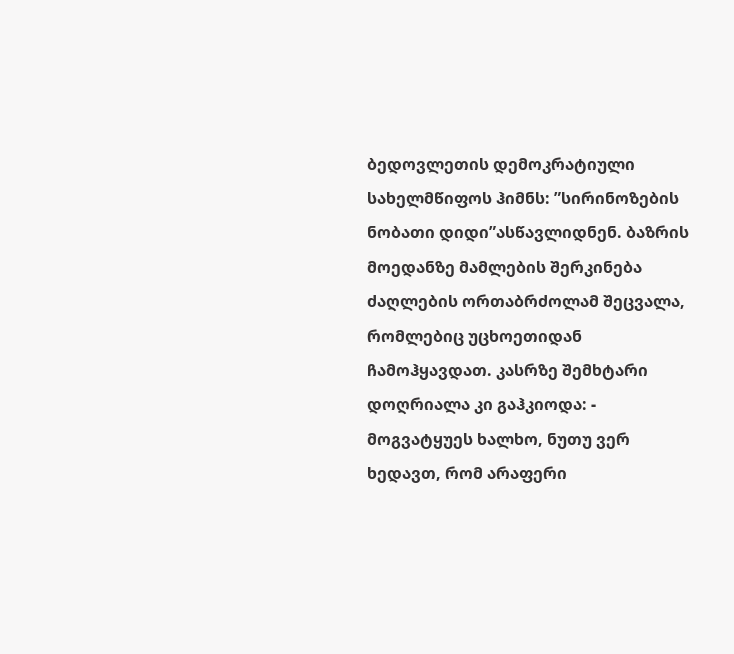ბედოვლეთის დემოკრატიული სახელმწიფოს ჰიმნს: ”სირინოზების ნობათი დიდი”ასწავლიდნენ. ბაზრის მოედანზე მამლების შერკინება ძაღლების ორთაბრძოლამ შეცვალა, რომლებიც უცხოეთიდან ჩამოჰყავდათ. კასრზე შემხტარი დოღრიალა კი გაჰკიოდა: - მოგვატყუეს ხალხო, ნუთუ ვერ ხედავთ, რომ არაფერი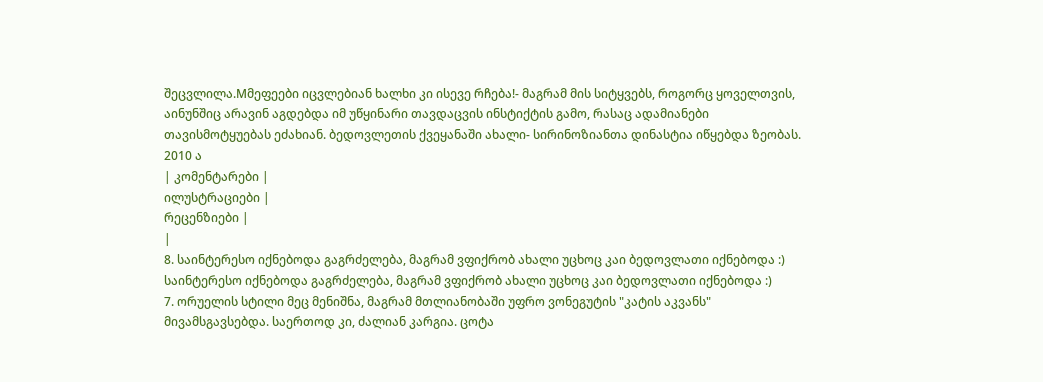შეცვლილა.Mმეფეები იცვლებიან ხალხი კი ისევე რჩება!- მაგრამ მის სიტყვებს, როგორც ყოველთვის, აინუნშიც არავინ აგდებდა იმ უწყინარი თავდაცვის ინსტიქტის გამო, რასაც ადამიანები თავისმოტყუებას ეძახიან. ბედოვლეთის ქვეყანაში ახალი- სირინოზიანთა დინასტია იწყებდა ზეობას.
2010 ა
| კომენტარები |
ილუსტრაციები |
რეცენზიები |
|
8. საინტერესო იქნებოდა გაგრძელება, მაგრამ ვფიქრობ ახალი უცხოც კაი ბედოვლათი იქნებოდა :) საინტერესო იქნებოდა გაგრძელება, მაგრამ ვფიქრობ ახალი უცხოც კაი ბედოვლათი იქნებოდა :)
7. ორუელის სტილი მეც მენიშნა, მაგრამ მთლიანობაში უფრო ვონეგუტის "კატის აკვანს" მივამსგავსებდა. საერთოდ კი, ძალიან კარგია. ცოტა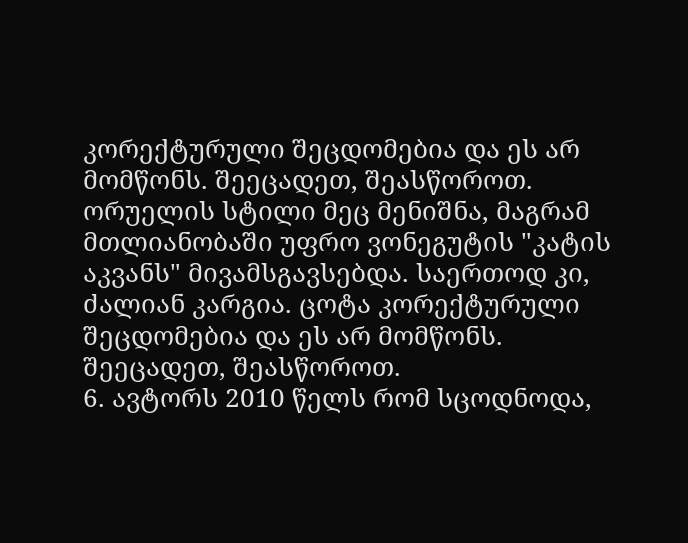კორექტურული შეცდომებია და ეს არ მომწონს. შეეცადეთ, შეასწოროთ.
ორუელის სტილი მეც მენიშნა, მაგრამ მთლიანობაში უფრო ვონეგუტის "კატის აკვანს" მივამსგავსებდა. საერთოდ კი, ძალიან კარგია. ცოტა კორექტურული შეცდომებია და ეს არ მომწონს. შეეცადეთ, შეასწოროთ.
6. ავტორს 2010 წელს რომ სცოდნოდა,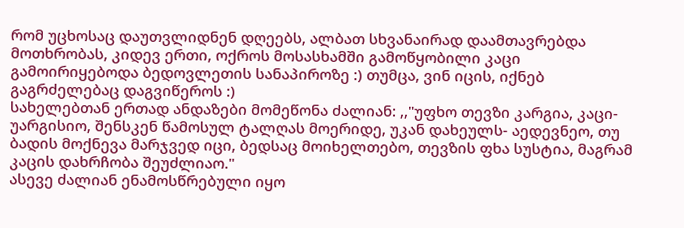რომ უცხოსაც დაუთვლიდნენ დღეებს, ალბათ სხვანაირად დაამთავრებდა მოთხრობას, კიდევ ერთი, ოქროს მოსასხამში გამოწყობილი კაცი გამოირიყებოდა ბედოვლეთის სანაპიროზე :) თუმცა, ვინ იცის, იქნებ გაგრძელებაც დაგვიწეროს :)
სახელებთან ერთად ანდაზები მომეწონა ძალიან: ,,"უფხო თევზი კარგია, კაცი- უარგისიო, შენსკენ წამოსულ ტალღას მოერიდე, უკან დახეულს- აედევნეო, თუ ბადის მოქნევა მარჯვედ იცი, ბედსაც მოიხელთებო, თევზის ფხა სუსტია, მაგრამ კაცის დახრჩობა შეუძლიაო."
ასევე ძალიან ენამოსწრებული იყო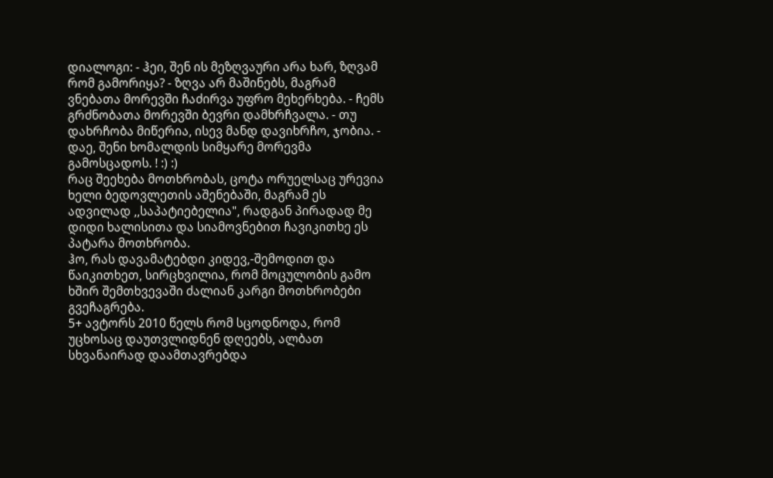დიალოგი: - ჰეი, შენ ის მეზღვაური არა ხარ, ზღვამ რომ გამორიყა? - ზღვა არ მაშინებს, მაგრამ ვნებათა მორევში ჩაძირვა უფრო მეხერხება. - ჩემს გრძნობათა მორევში ბევრი დამხრჩვალა. - თუ დახრჩობა მიწერია, ისევ მანდ დავიხრჩო, ჯობია. - დაე, შენი ხომალდის სიმყარე მორევმა გამოსცადოს. ! :) :)
რაც შეეხება მოთხრობას, ცოტა ორუელსაც ურევია ხელი ბედოვლეთის აშენებაში, მაგრამ ეს ადვილად ,,საპატიებელია", რადგან პირადად მე დიდი ხალისითა და სიამოვნებით ჩავიკითხე ეს პატარა მოთხრობა.
ჰო, რას დავამატებდი კიდევ,-შემოდით და წაიკითხეთ, სირცხვილია, რომ მოცულობის გამო ხშირ შემთხვევაში ძალიან კარგი მოთხრობები გვეჩაგრება.
5+ ავტორს 2010 წელს რომ სცოდნოდა, რომ უცხოსაც დაუთვლიდნენ დღეებს, ალბათ სხვანაირად დაამთავრებდა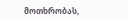მოთხრობას,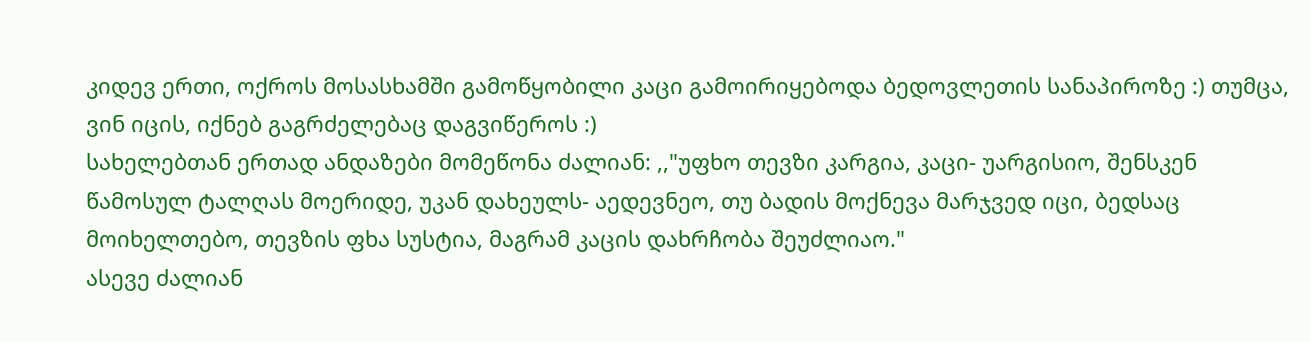კიდევ ერთი, ოქროს მოსასხამში გამოწყობილი კაცი გამოირიყებოდა ბედოვლეთის სანაპიროზე :) თუმცა, ვინ იცის, იქნებ გაგრძელებაც დაგვიწეროს :)
სახელებთან ერთად ანდაზები მომეწონა ძალიან: ,,"უფხო თევზი კარგია, კაცი- უარგისიო, შენსკენ წამოსულ ტალღას მოერიდე, უკან დახეულს- აედევნეო, თუ ბადის მოქნევა მარჯვედ იცი, ბედსაც მოიხელთებო, თევზის ფხა სუსტია, მაგრამ კაცის დახრჩობა შეუძლიაო."
ასევე ძალიან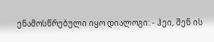ენამოსწრებული იყო დიალოგი: - ჰეი, შენ ის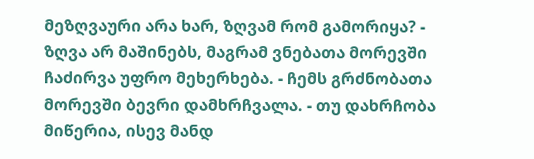მეზღვაური არა ხარ, ზღვამ რომ გამორიყა? - ზღვა არ მაშინებს, მაგრამ ვნებათა მორევში ჩაძირვა უფრო მეხერხება. - ჩემს გრძნობათა მორევში ბევრი დამხრჩვალა. - თუ დახრჩობა მიწერია, ისევ მანდ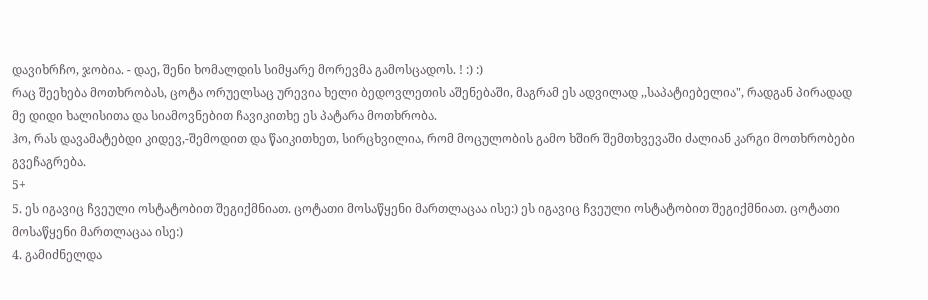დავიხრჩო, ჯობია. - დაე, შენი ხომალდის სიმყარე მორევმა გამოსცადოს. ! :) :)
რაც შეეხება მოთხრობას, ცოტა ორუელსაც ურევია ხელი ბედოვლეთის აშენებაში, მაგრამ ეს ადვილად ,,საპატიებელია", რადგან პირადად მე დიდი ხალისითა და სიამოვნებით ჩავიკითხე ეს პატარა მოთხრობა.
ჰო, რას დავამატებდი კიდევ,-შემოდით და წაიკითხეთ, სირცხვილია, რომ მოცულობის გამო ხშირ შემთხვევაში ძალიან კარგი მოთხრობები გვეჩაგრება.
5+
5. ეს იგავიც ჩვეული ოსტატობით შეგიქმნიათ. ცოტათი მოსაწყენი მართლაცაა ისე:) ეს იგავიც ჩვეული ოსტატობით შეგიქმნიათ. ცოტათი მოსაწყენი მართლაცაა ისე:)
4. გამიძნელდა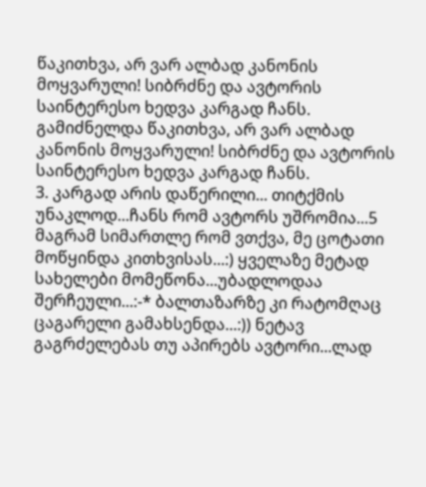წაკითხვა, არ ვარ ალბად კანონის მოყვარული! სიბრძნე და ავტორის საინტერესო ხედვა კარგად ჩანს. გამიძნელდა წაკითხვა, არ ვარ ალბად კანონის მოყვარული! სიბრძნე და ავტორის საინტერესო ხედვა კარგად ჩანს.
3. კარგად არის დაწერილი... თიტქმის უნაკლოდ...ჩანს რომ ავტორს უშრომია...5 მაგრამ სიმართლე რომ ვთქვა, მე ცოტათი მოწყინდა კითხვისას...:) ყველაზე მეტად სახელები მომეწონა...უბადლოდაა შერჩეული...:-* ბალთაზარზე კი რატომღაც ცაგარელი გამახსენდა...:)) ნეტავ გაგრძელებას თუ აპირებს ავტორი...ლად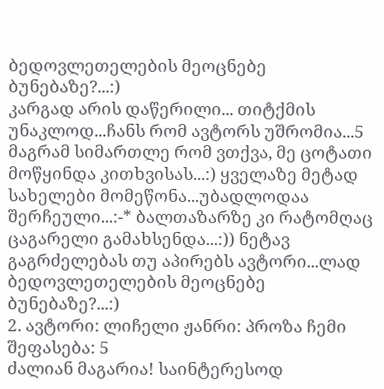ბედოვლეთელების მეოცნებე ბუნებაზე?...:)
კარგად არის დაწერილი... თიტქმის უნაკლოდ...ჩანს რომ ავტორს უშრომია...5 მაგრამ სიმართლე რომ ვთქვა, მე ცოტათი მოწყინდა კითხვისას...:) ყველაზე მეტად სახელები მომეწონა...უბადლოდაა შერჩეული...:-* ბალთაზარზე კი რატომღაც ცაგარელი გამახსენდა...:)) ნეტავ გაგრძელებას თუ აპირებს ავტორი...ლად ბედოვლეთელების მეოცნებე ბუნებაზე?...:)
2. ავტორი: ლიჩელი ჟანრი: პროზა ჩემი შეფასება: 5
ძალიან მაგარია! საინტერესოდ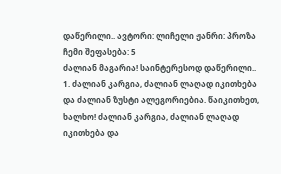დაწერილი.. ავტორი: ლიჩელი ჟანრი: პროზა ჩემი შეფასება: 5
ძალიან მაგარია! საინტერესოდ დაწერილი..
1. ძალიან კარგია, ძალიან ლაღად იკითხება და ძალიან ზუსტი ალეგორიებია. წაიკითხეთ, ხალხო! ძალიან კარგია, ძალიან ლაღად იკითხება და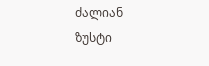ძალიან ზუსტი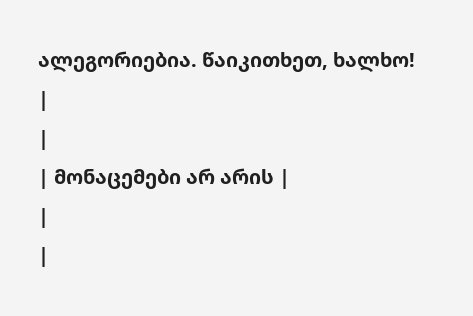ალეგორიებია. წაიკითხეთ, ხალხო!
|
|
| მონაცემები არ არის |
|
|